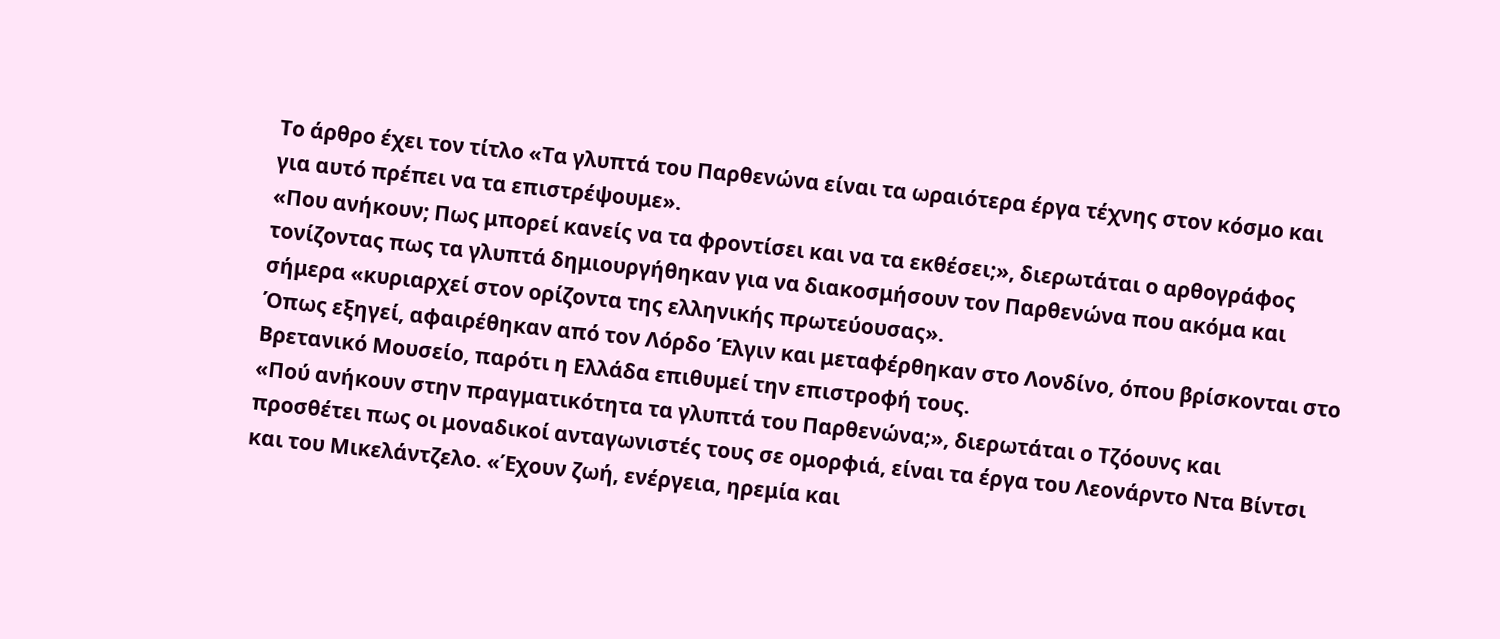Το άρθρο έχει τον τίτλο «Τα γλυπτά του Παρθενώνα είναι τα ωραιότερα έργα τέχνης στον κόσμο και για αυτό πρέπει να τα επιστρέψουμε».
«Που ανήκουν; Πως μπορεί κανείς να τα φροντίσει και να τα εκθέσει;», διερωτάται ο αρθογράφος τονίζοντας πως τα γλυπτά δημιουργήθηκαν για να διακοσμήσουν τον Παρθενώνα που ακόμα και σήμερα «κυριαρχεί στον ορίζοντα της ελληνικής πρωτεύουσας».
Όπως εξηγεί, αφαιρέθηκαν από τον Λόρδο Έλγιν και μεταφέρθηκαν στο Λονδίνο, όπου βρίσκονται στο Βρετανικό Μουσείο, παρότι η Ελλάδα επιθυμεί την επιστροφή τους.
«Πού ανήκουν στην πραγματικότητα τα γλυπτά του Παρθενώνα;», διερωτάται ο Τζόουνς και προσθέτει πως οι μοναδικοί ανταγωνιστές τους σε ομορφιά, είναι τα έργα του Λεονάρντο Ντα Βίντσι και του Μικελάντζελο. «Έχουν ζωή, ενέργεια, ηρεμία και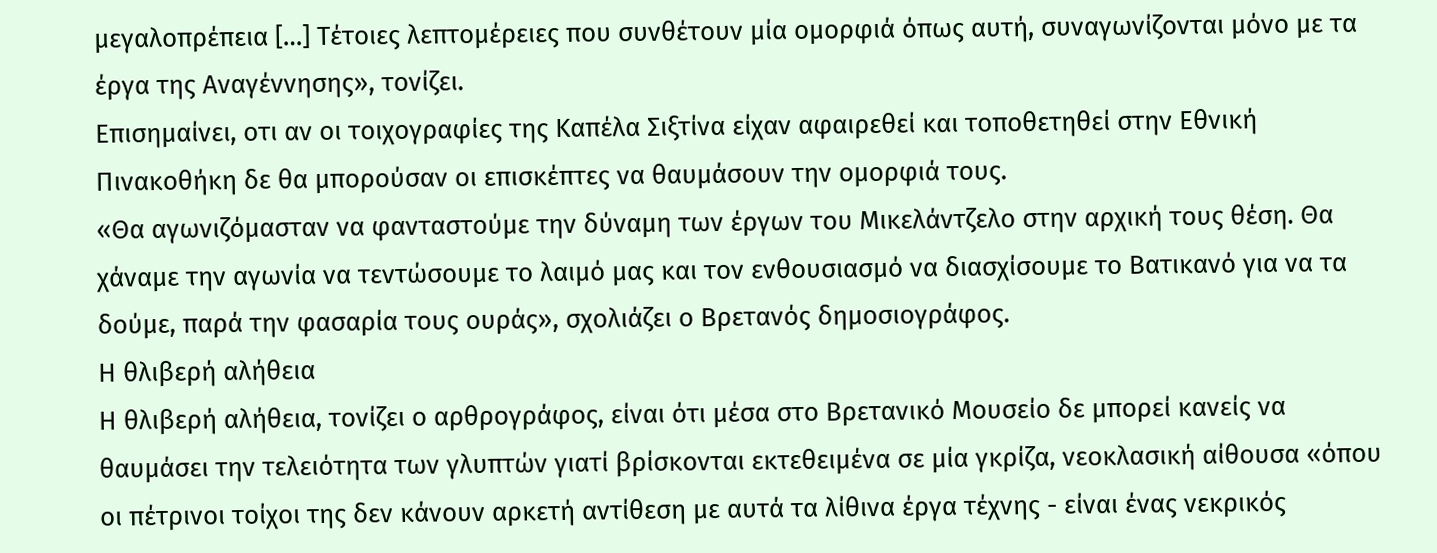μεγαλοπρέπεια […] Τέτοιες λεπτομέρειες που συνθέτουν μία ομορφιά όπως αυτή, συναγωνίζονται μόνο με τα έργα της Αναγέννησης», τονίζει.
Επισημαίνει, οτι αν οι τοιχογραφίες της Καπέλα Σιξτίνα είχαν αφαιρεθεί και τοποθετηθεί στην Εθνική Πινακοθήκη δε θα μπορούσαν οι επισκέπτες να θαυμάσουν την ομορφιά τους.
«Θα αγωνιζόμασταν να φανταστούμε την δύναμη των έργων του Μικελάντζελο στην αρχική τους θέση. Θα χάναμε την αγωνία να τεντώσουμε το λαιμό μας και τον ενθουσιασμό να διασχίσουμε το Βατικανό για να τα δούμε, παρά την φασαρία τους ουράς», σχολιάζει ο Βρετανός δημοσιογράφος.
Η θλιβερή αλήθεια
Η θλιβερή αλήθεια, τονίζει ο αρθρογράφος, είναι ότι μέσα στο Βρετανικό Μουσείο δε μπορεί κανείς να θαυμάσει την τελειότητα των γλυπτών γιατί βρίσκονται εκτεθειμένα σε μία γκρίζα, νεοκλασική αίθουσα «όπου οι πέτρινοι τοίχοι της δεν κάνουν αρκετή αντίθεση με αυτά τα λίθινα έργα τέχνης - είναι ένας νεκρικός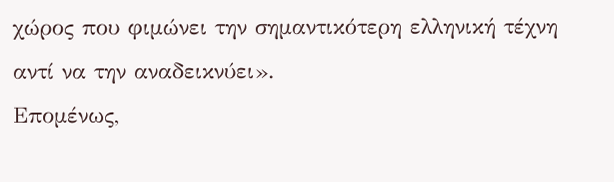χώρος που φιμώνει την σημαντικότερη ελληνική τέχνη αντί να την αναδεικνύει».
Επομένως,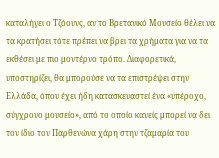καταλήγει ο Τζόουνς, αν το Βρετανικό Μουσείο θέλει να τα κρατήσει τότε πρέπει να βρει τα χρήματα για να τα εκθέσει με πιο μοντέρνο τρόπο. Διαφορετικά, υποστηρίζει, θα μπορούσε να τα επιστρέψει στην Ελλάδα, όπου έχει ήδη κατασκευαστεί ένα «υπέροχο, σύγχρονο μουσείο», από το οποίο κανείς μπορεί να δει τον ίδιο τον Παρθενώνα χάρη στην τζαμαρία του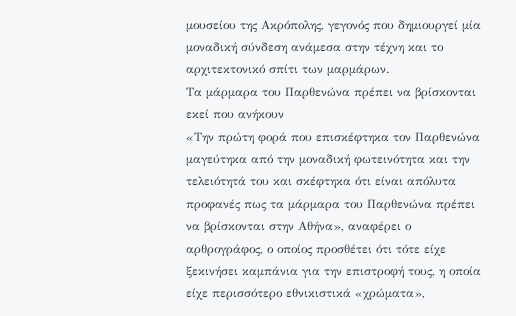μουσείου της Ακρόπολης, γεγονός που δημιουργεί μία μοναδική σύνδεση ανάμεσα στην τέχνη και το αρχιτεκτονικό σπίτι των μαρμάρων.
Τα μάρμαρα του Παρθενώνα πρέπει να βρίσκονται εκεί που ανήκουν
«Την πρώτη φορά που επισκέφτηκα τον Παρθενώνα μαγεύτηκα από την μοναδική φωτεινότητα και την τελειότητά του και σκέφτηκα ότι είναι απόλυτα προφανές πως τα μάρμαρα του Παρθενώνα πρέπει να βρίσκονται στην Αθήνα», αναφέρει ο αρθρογράφος, ο οποίος προσθέτει ότι τότε είχε ξεκινήσει καμπάνια για την επιστροφή τους, η οποία είχε περισσότερο εθνικιστικά «χρώματα»,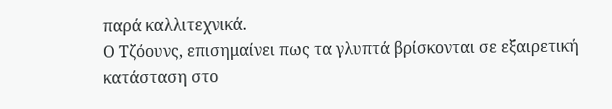παρά καλλιτεχνικά.
Ο Τζόουνς, επισημαίνει πως τα γλυπτά βρίσκονται σε εξαιρετική κατάσταση στο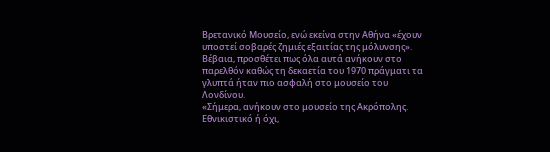Βρετανικό Μουσείο, ενώ εκείνα στην Αθήνα «έχουν υποστεί σοβαρές ζημιές εξαιτίας της μόλυνσης». Βέβαια, προσθέτει πως όλα αυτά ανήκουν στο παρελθόν καθώς τη δεκαετία του 1970 πράγματι τα γλυπτά ήταν πιο ασφαλή στο μουσείο του Λονδίνου.
«Σήμερα, ανήκουν στο μουσείο της Ακρόπολης. Εθνικιστικό ή όχι,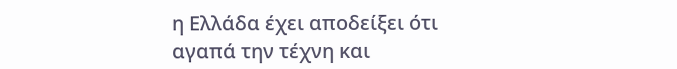η Ελλάδα έχει αποδείξει ότι αγαπά την τέχνη και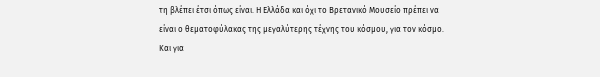τη βλέπει έτσι όπως είναι. Η Ελλάδα και όχι το Βρετανικό Μουσείο πρέπει να είναι ο θεματοφύλακας της μεγαλύτερης τέχνης του κόσμου, για τον κόσμο. Και για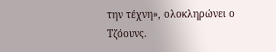την τέχνη», ολοκληρώνει ο Τζόουνς.